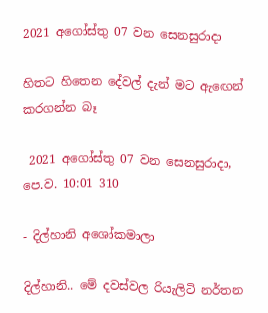2021 අගෝස්තු 07 වන සෙනසුරාදා

හිතට හිතෙන දේවල් දැන් මට ඇඟෙන් කරගන්න බෑ

 2021 අගෝස්තු 07 වන සෙනසුරාදා, පෙ.ව. 10:01 310

- දිල්හානි අශෝකමාලා

දිල්හානි.. මේ දවස්වල රියැලිටි නර්තන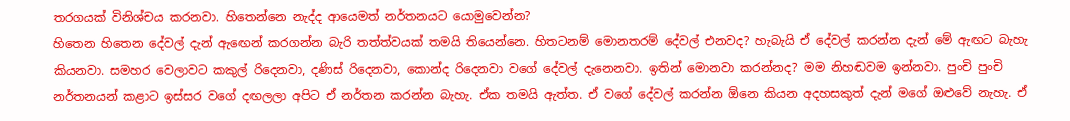තරගයක් විනිශ්චය කරනවා. හිතෙන්නෙ නැද්ද ආයෙමත් නර්තනයට යොමුවෙන්න?
හිතෙන හිතෙන දේවල් දැන් ඇඟෙන් කරගන්න බැරි තත්ත්වයක් තමයි තියෙන්නෙ. හිතටනම් මොනතරම් දේවල් එනවද? හැබැයි ඒ දේවල් කරන්න දැන් මේ ඇඟට බැහැ කියනවා. සමහර වෙලාවට කකුල් රිදෙනවා, දණිස් රිදෙනවා, කොන්ද රිදෙනවා වගේ දේවල් දැනෙනවා. ඉතින් මොනවා කරන්නද? මම නිහඬවම ඉන්නවා. පුංචි පුංචි නර්තනයන් කළාට ඉස්සර වගේ දඟලලා අපිට ඒ නර්තන කරන්න බැහැ. ඒක තමයි ඇත්ත. ඒ වගේ දේවල් කරන්න ඕනෙ කියන අදහසකුත් දැන් මගේ ඔළුවේ නැහැ. ඒ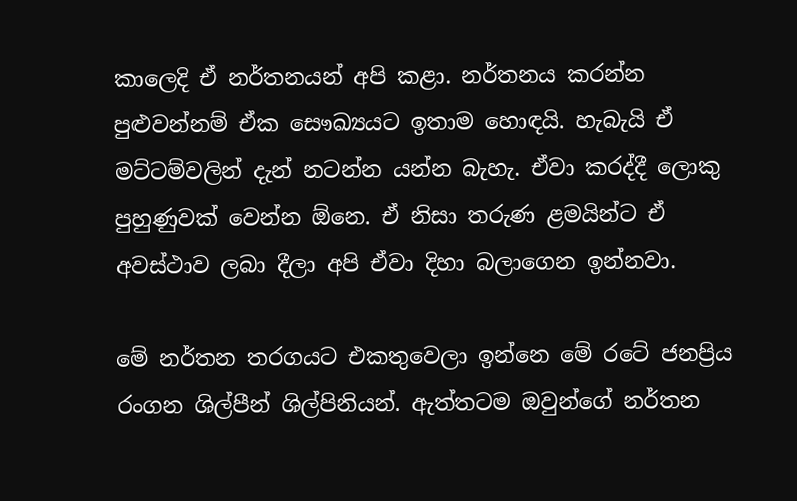කාලෙදි ඒ නර්තනයන් අපි කළා. නර්තනය කරන්න පුළුවන්නම් ඒක සෞඛ්‍යයට ඉතාම හොඳයි. හැබැයි ඒ මට්ටම්වලින් දැන් නටන්න යන්න බැහැ. ඒවා කරද්දී ලොකු පුහුණුවක් වෙන්න ඕනෙ. ඒ නිසා තරුණ ළමයින්ට ඒ අවස්ථාව ලබා දීලා අපි ඒවා දිහා බලාගෙන ඉන්නවා.

මේ නර්තන තරගයට එකතුවෙලා ඉන්නෙ මේ රටේ ජනප්‍රිය රංගන ශිල්පීන් ශිල්පිනියන්. ඇත්තටම ඔවුන්ගේ නර්තන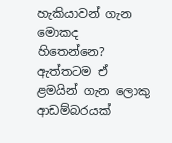හැකියාවන් ගැන මොකද හිතෙන්නෙ?
ඇත්තටම ඒ ළමයින් ගැන ලොකු ආඩම්බරයක්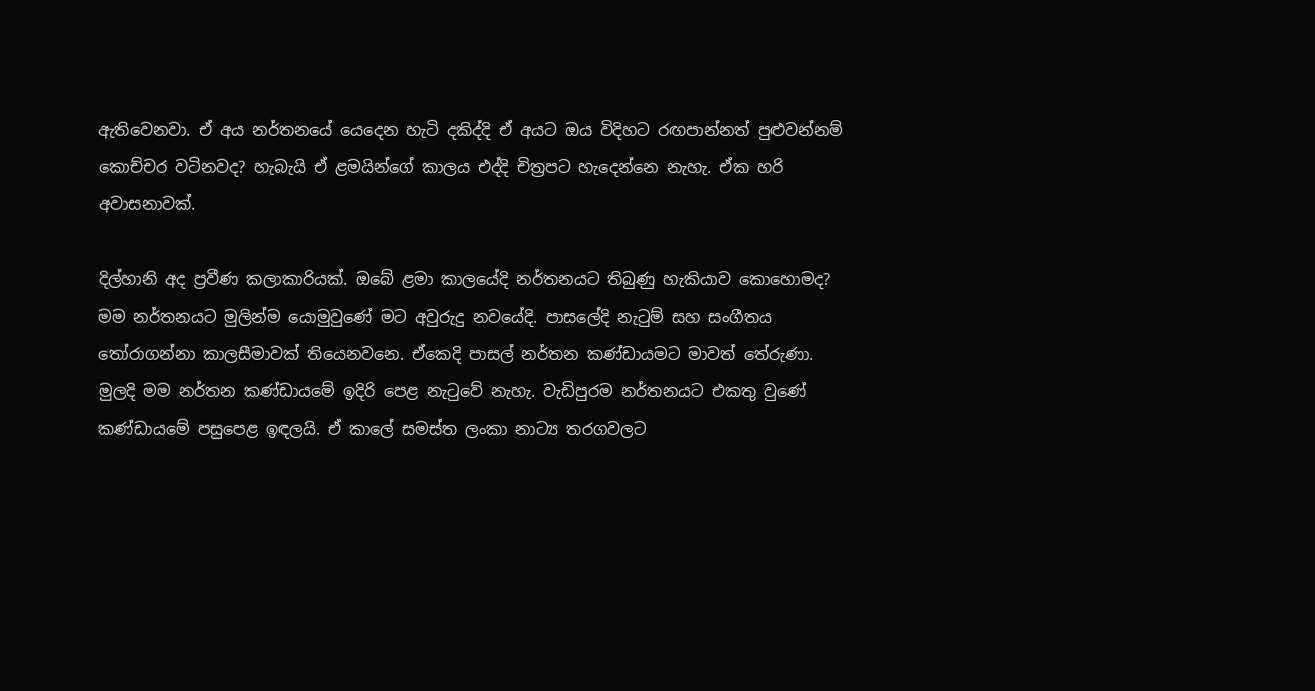ඇතිවෙනවා. ඒ අය නර්තනයේ යෙදෙන හැටි දකිද්දි ඒ අයට ඔය විදිහට රඟපාන්නත් පුළුවන්නම් කොච්චර වටිනවද? හැබැයි ඒ ළමයින්ගේ කාලය එද්දි චිත්‍රපට හැදෙන්නෙ නැහැ. ඒක හරි අවාසනාවක්.

දිල්හානි අද ප්‍රවීණ කලාකාරියක්. ඔබේ ළමා කාලයේදි නර්තනයට තිබුණු හැකියාව කොහොමද?
මම නර්තනයට මුලින්ම යොමුවුණේ මට අවුරුදු නවයේදි. පාසලේදි නැටුම් සහ සංගීතය තෝරාගන්නා කාලසීමාවක් තියෙනවනෙ. ඒකෙදි පාසල් නර්තන කණ්ඩායමට මාවත් තේරුණා. මුලදි මම නර්තන කණ්ඩායමේ ඉදිරි පෙළ නැටුවේ නැහැ. වැඩිපුරම නර්තනයට එකතු වුණේ කණ්ඩායමේ පසුපෙළ ඉඳලයි. ඒ කාලේ සමස්ත ලංකා නාට්‍ය තරගවලට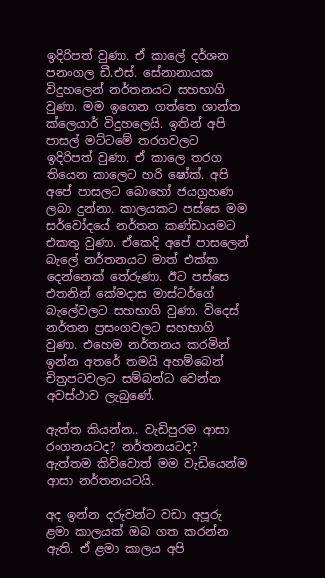ඉදිරිපත් වුණා. ඒ කාලේ දර්ශන පනංගල ඩී.එස්. සේනානායක විදුහලෙන් නර්තනයට සහභාගි වුණා. මම ඉගෙන ගත්තෙ ශාන්ත ක්ලෙයාර් විදුහලෙයි. ඉතින් අපි පාසල් මට්ටමේ තරගවලට ඉදිරිපත් වුණා. ඒ කාලෙ තරග තියෙන කාලෙට හරි ෂෝක්. අපි අපේ පාසලට බොහෝ ජයග්‍රහණ ලබා දුන්නා. කාලයකට පස්සෙ මම සර්වෝදයේ නර්තන කණ්ඩායමට එකතු වුණා. ඒකෙදි අපේ පාසලෙන් බැලේ නර්තනයට මාත් එක්ක දෙන්නෙක් තේරුණා. ඊට පස්සෙ එතනින් කේමදාස මාස්ටර්ගේ බැලේවලට සහභාගි වුණා. විදෙස් නර්තන ප්‍රසංගවලට සහභාගි වුණා. එහෙම නර්තනය කරමින් ඉන්න අතරේ තමයි අහම්බෙන් චිත්‍රපටවලට සම්බන්ධ වෙන්න අවස්ථාව ලැබුණේ.

ඇත්ත කියන්න.. වැඩිපුරම ආසා රංගනයටද? නර්තනයටද?
ඇත්තම කිව්වොත් මම වැඩියෙන්ම ආසා නර්තනයටයි.

අද ඉන්න දරුවන්ට වඩා අපූරු ළමා කාලයක් ඔබ ගත කරන්න ඇති. ඒ ළමා කාලය අපි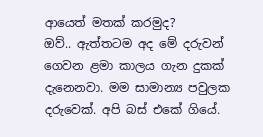ආයෙත් මතක් කරමුද?
ඔව්.. ඇත්තටම අද මේ දරුවන් ගෙවන ළමා කාලය ගැන දුකක් දැනෙනවා. මම සාමාන්‍ය පවුලක දරුවෙක්. අපි බස් එකේ ගියේ.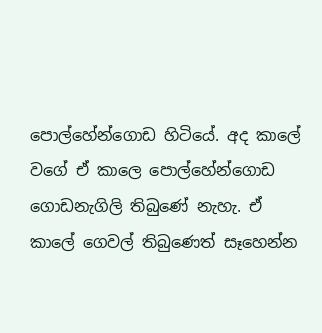පොල්හේන්ගොඩ හිටියේ. අද කාලේ වගේ ඒ කාලෙ පොල්හේන්ගොඩ ගොඩනැගිලි තිබුණේ නැහැ. ඒ කාලේ ගෙවල් තිබුණෙත් සෑහෙන්න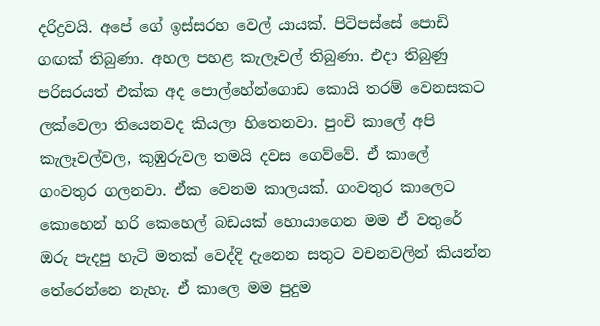දරිද්‍රවයි. අපේ ගේ ඉස්සරහ වෙල් යායක්. පිටිපස්සේ පොඩි ගඟක් තිබුණා. අහල පහළ කැලෑවල් තිබුණා. එදා තිබුණු පරිසරයත් එක්ක අද පොල්හේන්ගොඩ කොයි තරම් වෙනසකට ලක්වෙලා තියෙනවද කියලා හිතෙනවා. පුංචි කාලේ අපි කැලෑවල්වල, කුඹුරුවල තමයි දවස ගෙව්වේ. ඒ කාලේ ගංවතුර ගලනවා. ඒක වෙනම කාලයක්. ගංවතුර කාලෙට කොහෙන් හරි කෙහෙල් බඩයක් හොයාගෙන මම ඒ වතුරේ ඔරු පැදපු හැටි මතක් වෙද්දි දැනෙන සතුට වචනවලින් කියන්න තේරෙන්නෙ නැහැ. ඒ කාලෙ මම පුදුම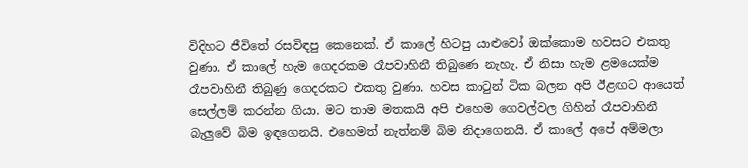විදිහට ජීවිතේ රසවිඳපු කෙනෙක්. ඒ කාලේ හිටපු යාළුවෝ ඔක්කොම හවසට එකතු වුණා. ඒ කාලේ හැම ගෙදරකම රෑපවාහිනී තිබුණෙ නැහැ. ඒ නිසා හැම ළමයෙක්ම රෑපවාහිනී තිබුණු ගෙදරකට එකතු වුණා. හවස කාටුන් ටික බලන අපි ඊළඟට ආයෙත් සෙල්ලම් කරන්න ගියා. මට තාම මතකයි අපි එහෙම ගෙවල්වල ගිහින් රෑපවාහිනී බැලුවේ බිම ඉඳගෙනයි. එහෙමත් නැත්නම් බිම නිදාගෙනයි. ඒ කාලේ අපේ අම්මලා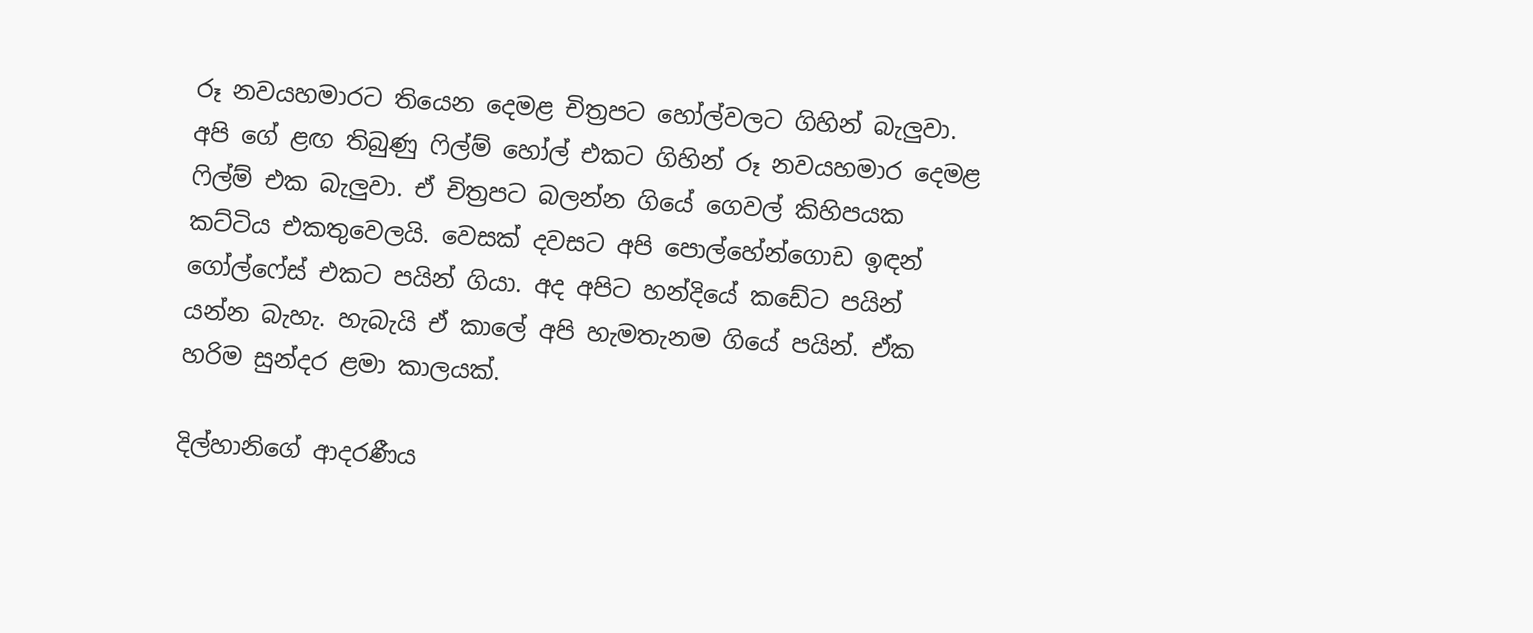රූ නවයහමාරට තියෙන දෙමළ චිත්‍රපට හෝල්වලට ගිහින් බැලුවා. අපි ගේ ළඟ තිබුණු ෆිල්ම් හෝල් එකට ගිහින් රූ නවයහමාර දෙමළ ෆිල්ම් එක බැලුවා. ඒ චිත්‍රපට බලන්න ගියේ ගෙවල් කිහිපයක කට්ටිය එකතුවෙලයි. වෙසක් දවසට අපි පොල්හේන්ගොඩ ඉඳන් ගෝල්ෆේස් එකට පයින් ගියා. අද අපිට හන්දියේ කඩේට පයින් යන්න බැහැ. හැබැයි ඒ කාලේ අපි හැමතැනම ගියේ පයින්. ඒක හරිම සුන්දර ළමා කාලයක්.

දිල්හානිගේ ආදරණීය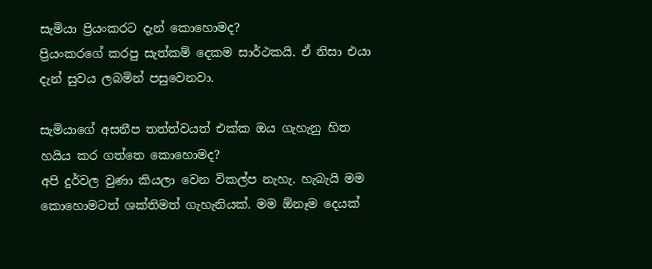සැමියා ප්‍රියංකරට දැන් කොහොමද?
ප්‍රියංකරගේ කරපු සැත්කම් දෙකම සාර්ථකයි. ඒ නිසා එයා දැන් සුවය ලබමින් පසුවෙනවා.

සැමියාගේ අසනීප තත්ත්වයත් එක්ක ඔය ගැහැනු හිත හයිය කර ගත්තෙ කොහොමද?
අපි දුර්වල වුණා කියලා වෙන විකල්ප නැහැ. හැබැයි මම කොහොමටත් ශක්තිමත් ගැහැනියක්. මම ඕනෑම දෙයක්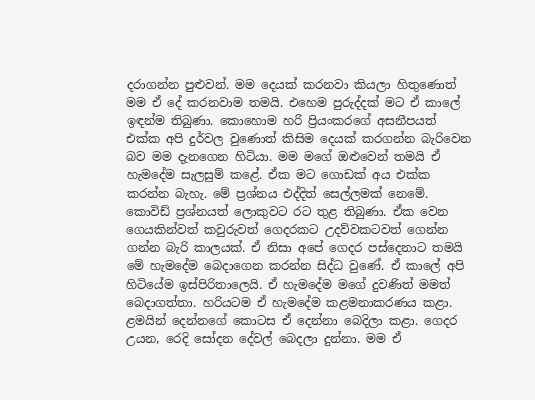දරාගන්න පුළුවන්. මම දෙයක් කරනවා කියලා හිතුණොත් මම ඒ දේ කරනවාම තමයි. එහෙම පුරුද්දක් මට ඒ කාලේ ඉඳන්ම තිබුණා. කොහොම හරි ප්‍රියංකරගේ අසනීපයත් එක්ක අපි දුර්වල වුණොත් කිසිම දෙයක් කරගන්න බැරිවෙන බව මම දැනගෙන හිටියා. මම මගේ ඔළුවෙන් තමයි ඒ හැමදේම සැලසුම් කළේ. ඒක මට ගොඩක් අය එක්ක කරන්න බැහැ. මේ ප්‍රශ්නය එද්දිත් සෙල්ලමක් නෙමේ. කොවිඩ් ප්‍රශ්නයත් ලොකුවට රට තුළ තිබුණා. ඒක වෙන ගෙයකින්වත් කවුරුවත් ගෙදරකට උදව්වකටවත් ගෙන්න ගන්න බැරි කාලයක්. ඒ නිසා අපේ ගෙදර පස්දෙනාට තමයි මේ හැමදේම බෙදාගෙන කරන්න සිද්ධ වුණේ. ඒ කාලේ අපි හිටියේම ඉස්පිරිතාලෙයි. ඒ හැමදේම මගේ දුවණිත් මමත් බෙදාගත්තා. හරියටම ඒ හැමදේම කළමනාකරණය කළා. ළමයින් දෙන්නගේ කොටස ඒ දෙන්නා බෙදිලා කළා. ගෙදර උයන, රෙදි සෝදන දේවල් බෙදලා දුන්නා. මම ඒ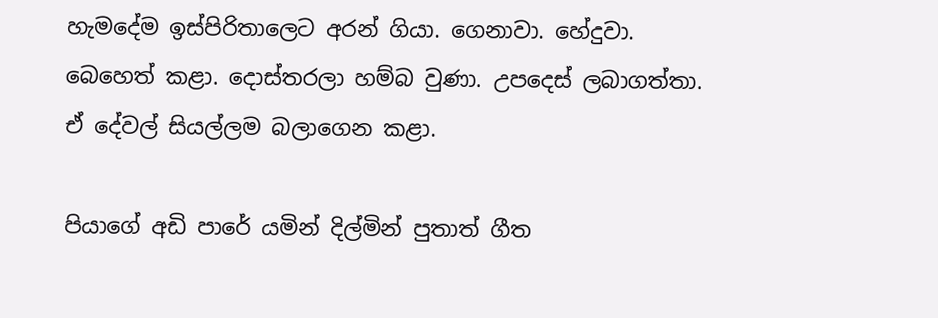හැමදේම ඉස්පිරිතාලෙට අරන් ගියා. ගෙනාවා. හේදුවා. බෙහෙත් කළා. දොස්තරලා හම්බ වුණා. උපදෙස් ලබාගත්තා. ඒ දේවල් සියල්ලම බලාගෙන කළා.

පියාගේ අඩි පාරේ යමින් දිල්මින් පුතාත් ගීත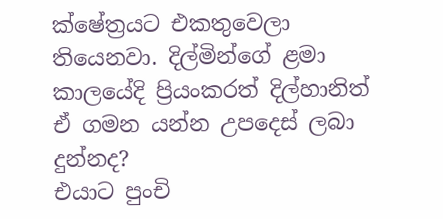ක්ෂේත්‍රයට එකතුවෙලා තියෙනවා. දිල්මින්ගේ ළමා කාලයේදි ප්‍රියංකරත් දිල්හානිත් ඒ ගමන යන්න උපදෙස් ලබා දුන්නද?
එයාට පුංචි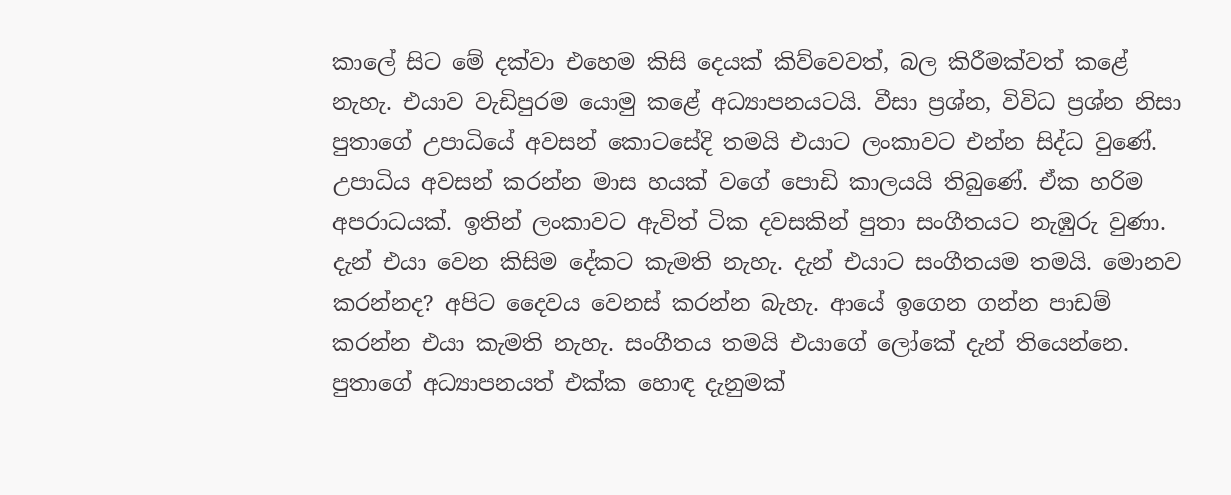කාලේ සිට මේ දක්වා එහෙම කිසි දෙයක් කිව්වෙවත්, බල කිරීමක්වත් කළේ නැහැ. එයාව වැඩිපුරම යොමු කළේ අධ්‍යාපනයටයි. වීසා ප්‍රශ්න, විවිධ ප්‍රශ්න නිසා පුතාගේ උපාධියේ අවසන් කොටසේදි තමයි එයාට ලංකාවට එන්න සිද්ධ වුණේ. උපාධිය අවසන් කරන්න මාස හයක් වගේ පොඩි කාලයයි තිබුණේ. ඒක හරිම අපරාධයක්. ඉතින් ලංකාවට ඇවිත් ටික දවසකින් පුතා සංගීතයට නැඹුරු වුණා. දැන් එයා වෙන කිසිම දේකට කැමති නැහැ. දැන් එයාට සංගීතයම තමයි. මොනව කරන්නද? අපිට දෛවය වෙනස් කරන්න බැහැ. ආයේ ඉගෙන ගන්න පාඩම් කරන්න එයා කැමති නැහැ. සංගීතය තමයි එයාගේ ලෝකේ දැන් තියෙන්නෙ. පුතාගේ අධ්‍යාපනයත් එක්ක හොඳ දැනුමක්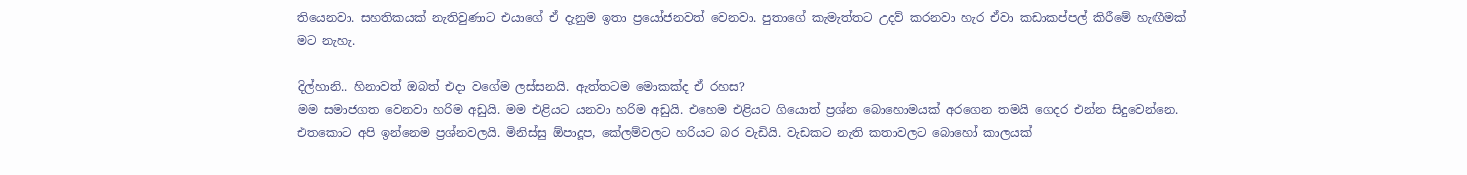තියෙනවා. සහතිකයක් නැතිවුණාට එයාගේ ඒ දැනුම ඉතා ප්‍රයෝජනවත් වෙනවා. පුතාගේ කැමැත්තට උදව් කරනවා හැර ඒවා කඩාකප්පල් කිරීමේ හැඟීමක් මට නැහැ.

දිල්හානි.. හිනාවත් ඔබත් එදා වගේම ලස්සනයි. ඇත්තටම මොකක්ද ඒ රහස?
මම සමාජගත වෙනවා හරිම අඩුයි. මම එළියට යනවා හරිම අඩුයි. එහෙම එළියට ගියොත් ප්‍රශ්න බොහොමයක් අරගෙන තමයි ගෙදර එන්න සිදුවෙන්නෙ. එතකොට අපි ඉන්නෙම ප්‍රශ්නවලයි. මිනිස්සු ඕපාදූප, කේලම්වලට හරියට බර වැඩියි. වැඩකට නැති කතාවලට බොහෝ කාලයක්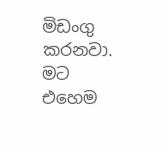මිඩංගු කරනවා. මට එහෙම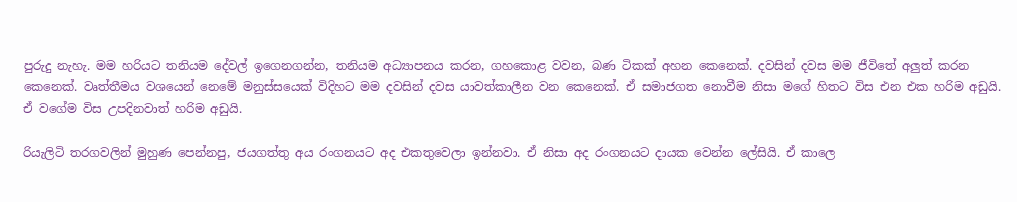පුරුදු නැහැ. මම හරියට තනියම දේවල් ඉගෙනගන්න, තනියම අධ්‍යාපනය කරන, ගහකොළ වවන, බණ ටිකක් අහන කෙනෙක්. දවසින් දවස මම ජීවිතේ අලුත් කරන කෙනෙක්. වෘත්තීමය වශයෙන් නෙමේ මනුස්සයෙක් විදිහට මම දවසින් දවස යාවත්කාලීන වන කෙනෙක්. ඒ සමාජගත නොවීම නිසා මගේ හිතට විස එන එක හරිම අඩුයි. ඒ වගේම විස උපදිනවාත් හරිම අඩුයි.

රියැලිටි තරගවලින් මුහුණ පෙන්නපු, ජයගත්තු අය රංගනයට අද එකතුවෙලා ඉන්නවා. ඒ නිසා අද රංගනයට දායක වෙන්න ලේසියි. ඒ කාලෙ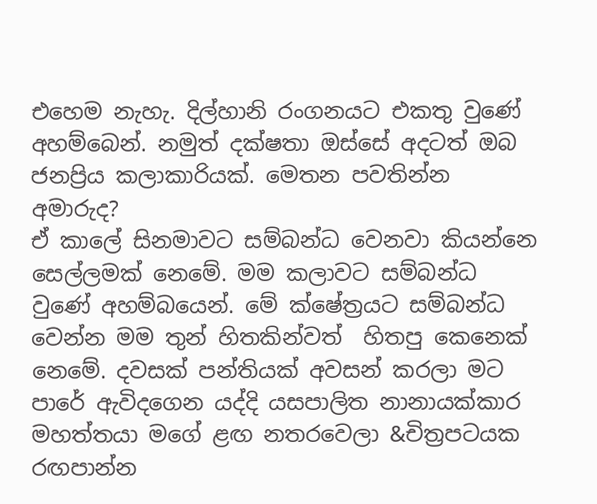එහෙම නැහැ. දිල්හානි රංගනයට එකතු වුණේ අහම්බෙන්. නමුත් දක්ෂතා ඔස්සේ අදටත් ඔබ ජනප්‍රිය කලාකාරියක්. මෙතන පවතින්න අමාරුද?
ඒ කාලේ සිනමාවට සම්බන්ධ වෙනවා කියන්නෙ සෙල්ලමක් නෙමේ. මම කලාවට සම්බන්ධ වුණේ අහම්බයෙන්. මේ ක්ෂේත්‍රයට සම්බන්ධ වෙන්න මම තුන් හිතකින්වත්  හිතපු කෙනෙක් නෙමේ. දවසක් පන්තියක් අවසන් කරලා මට පාරේ ඇවිදගෙන යද්දි යසපාලිත නානායක්කාර මහත්තයා මගේ ළඟ නතරවෙලා &චිත්‍රපටයක රඟපාන්න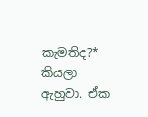කැමතිද?* කියලා ඇහුවා. ඒක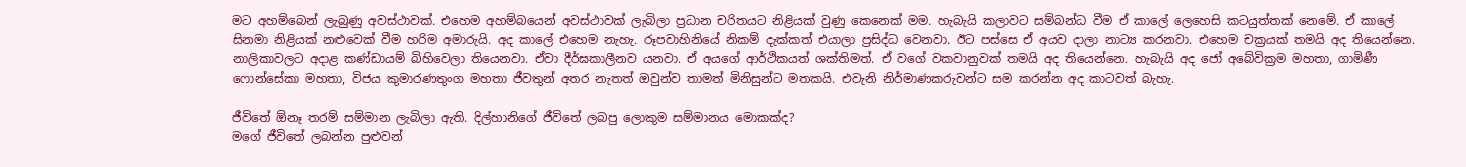මට අහම්බෙන් ලැබුණු අවස්ථාවක්. එහෙම අහම්බයෙන් අවස්ථාවක් ලැබිලා ප්‍රධාන චරිතයට නිළියක් වුණු කෙනෙක් මම. හැබැයි කලාවට සම්බන්ධ වීම ඒ කාලේ ලෙහෙසි කටයුත්තක් නෙමේ. ඒ කාලේ සිනමා නිළියක් නළුවෙක් වීම හරිම අමාරුයි. අද කාලේ එහෙම නැහැ. රූපවාහිනියේ නිකම් දැක්කත් එයාලා ප්‍රසිද්ධ වෙනවා. ඊට පස්සෙ ඒ අයව දාලා නාට්‍ය කරනවා. එහෙම චක්‍රයක් තමයි අද තියෙන්නෙ. නාලිකාවලට අදාළ කණ්ඩායම් බිහිවෙලා තියෙනවා. ඒවා දීර්ඝකාලීනව යනවා. ඒ අයගේ ආර්ථිකයත් ශක්තිමත්. ඒ වගේ වකවානුවක් තමයි අද තියෙන්නෙ. හැබැයි අද ජෝ අබේවික්‍රම මහතා, ගාමිණී ෆොන්සේකා මහතා, විජය කුමාරණතුංග මහතා ජීවතුන් අතර නැතත් ඔවුන්ව තාමත් මිනිසුන්ට මතකයි. එවැනි නිර්මාණකරුවන්ට සම කරන්න අද කාටවත් බැහැ.

ජීවිතේ ඕනෑ තරම් සම්මාන ලැබිලා ඇති. දිල්හානිගේ ජීවිතේ ලබපු ලොකුම සම්මානය මොකක්ද?
මගේ ජීවිතේ ලබන්න පුළුවන්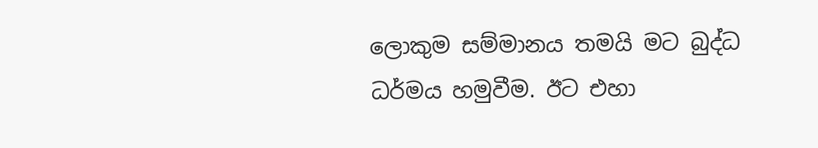ලොකුම සම්මානය තමයි මට බුද්ධ ධර්මය හමුවීම. ඊට එහා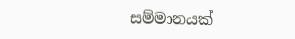සම්මානයක්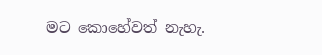මට කොහේවත් නැහැ.